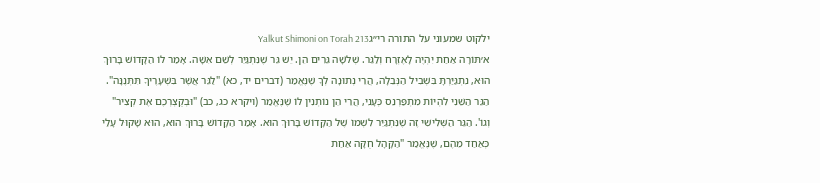ילקוט שמעוני על התורה רי״גYalkut Shimoni on Torah 213
א׳תּוֹרָה אַחַת יִהְיֶה לָאֶזְרָח וְלַגֵּר. שְׁלֹשָׁה גֵּרִים הֵן. יֵשׁ גֵּר שֶׁנִּתְגַּיֵּר לְשֵׁם אִשָּׁה. אָמַר לוֹ הַקָּדוֹשׁ בָּרוּךְ הוּא, נִתְגַּיַּרְתָּ בִּשְׁבִיל הַנְּבֵלָה, הֲרֵי נְתוּנָה לְךָ שֶׁנֶּאֱמַר (דברים יד, כא) "לַגֵּר אֲשֶׁר בִּשְׁעָרֶיךָ תִּתְּנֶנָּה". הַגֵּר הַשֵּׁנִי לִהְיוֹת מִתְפַּרְנֵס כְּעָנִי, הֲרֵי הֵן נוֹתְנִין לוֹ שֶׁנֶּאֱמַר (ויקרא כג, כב) "וּבְקֻצְרְכֶם אֶת קְצִיר" וְגוֹ'. הַגֵּר הַשְּׁלִישִׁי זֶה שֶׁנִּתְגַּיֵּר לִשְׁמוֹ שֶׁל הַקָּדוֹשׁ בָּרוּךְ הוּא. אָמַר הַקָּדוֹשׁ בָּרוּךְ הוּא, הוּא שָׁקוּל עָלַי כְּאַחַד מֵהֶם, שֶׁנֶּאֱמַר "הַקָּהָל חֻקָּה אַחַת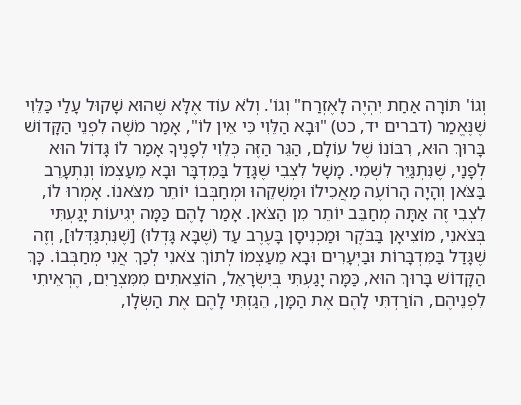וְגוֹ' תּוֹרָה אַחַת יִהְיֶה לָאֶזְרַח" וְגוֹ'. וְלֹא עוֹד אֶלָּא שֶׁהוּא שָׁקוּל עָלַי כַּלֵּוִי שֶׁנֶּאֱמַר (דברים יד, כט) "וּבָא הַלֵּוִי כִּי אֵין לוֹ", אָמַר מֹשֶׁה לִפְנֵי הַקָּדוֹשׁ בָּרוּךְ הוּא, רִבּוֹנוֹ שֶׁל עוֹלָם, הַגֵּר הַזֶּה כְּלֵוִי לְפָנֶיךָ אָמַר לוֹ גָּדוֹל הוּא לְפָנַי, שֶׁנִּתְגַּיֵּר לִשְׁמִי. מָשָׁל לִצְבִי שֶׁגָּדַל בַּמִדְבָּר וּבָא מֵעַצְמוֹ וְנִתְעָרֵב בַּצֹּאן וְהָיָה הָרוֹעֶה מַאֲכִילוֹ וּמַשְׁקֵהוּ וּמְחַבְּבוֹ יוֹתֵר מִצֹּאנוֹ. אָמְרוּ לוֹ, לִצְבִי זֶה אַתָּה מְחַבֵּב יוֹתֵר מִן הַצֹּאן. אָמַר לָהֶם כַּמָּה יְגִיעוֹת יָגַעְתִּי בְּצֹאנִי, מוֹצִיאָן בַּבֹּקֶר וּמַכְנִיסָן בָּעֶרֶב עַד (שֶׁבָּא גָּדְלוּ) [שֶׁנִּתְגַּדְּלוּ], וְזֶה שֶׁגָּדַל בַּמִּדְבָּרוֹת וּבַיְּעָרִים וּבָא מֵעַצְמוֹ לְתוֹךְ צֹאנִי לְכַךְ אֲנִי מְחַבְּבוֹ. כָּךְ הַקָּדוֹשׁ בָּרוּךְ הוּא, כַּמָּה יָגַעְתִּי בְּיִשְׂרָאֵל, הוֹצֵאתִים מִמִּצְרַיִם, הֶרְאֵיתִי לִפְנֵיהֶם, הוֹרַדְתִּי לָהֶם אֶת הַמָּן, הֵגַזְתִּי לָהֶם אֶת הַשְּׂלָו,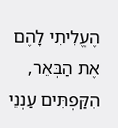הֶעֱלִיתִי לָהֶם אֶת הַבְּאֵר, הִקַּפְתִּים עַנְנֵי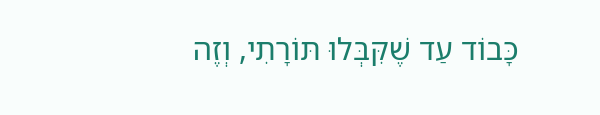כָּבוֹד עַד שֶׁקִּבְּלוּ תּוֹרָתִי, וְזֶה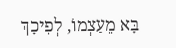בָּא מֵעַצְמוֹ, לְפִיכָךְ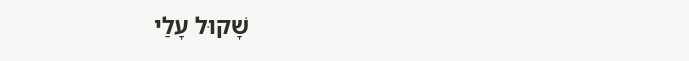שָׁקוּל עָלַי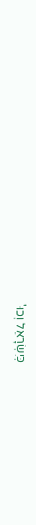כְּיִשְׂרָאֵל וְכוּ'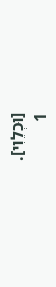[וּכְלֵוִי].
1